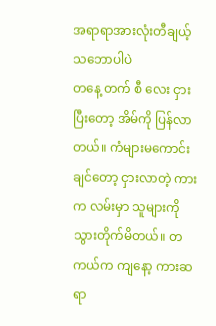အရာရာအားလုံးတီချယ့်သဘောပါပဲ
တနေ့ တက် စီ လေး ငှားပြီးတော့ အိမ်ကို ပြန်လာတယ်။ ကံများမကောင်းချင်တော့ ငှားလာတဲ့ ကားက လမ်းမှာ သူများကို သွားတိုက်မိတယ်။ တကယ်က ကျနော့ ကားဆရာ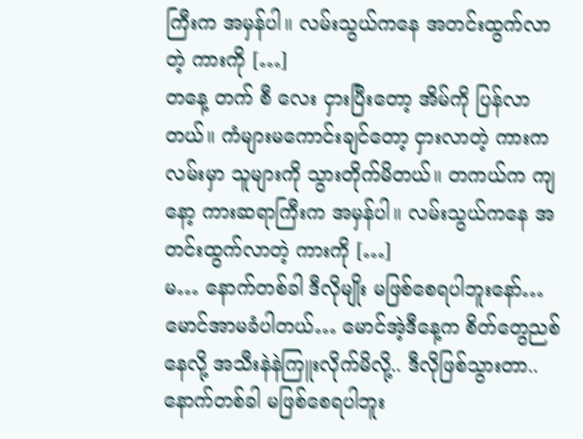ကြီးက အမှန်ပါ။ လမ်းသွယ်ကနေ အတင်းထွက်လာတဲ့ ကားကို […]
တနေ့ တက် စီ လေး ငှားပြီးတော့ အိမ်ကို ပြန်လာတယ်။ ကံများမကောင်းချင်တော့ ငှားလာတဲ့ ကားက လမ်းမှာ သူများကို သွားတိုက်မိတယ်။ တကယ်က ကျနော့ ကားဆရာကြီးက အမှန်ပါ။ လမ်းသွယ်ကနေ အတင်းထွက်လာတဲ့ ကားကို […]
မ… နောက်တစ်ခါ ဒီလိုမျိုး မဖြစ်စေရပါဘူးနော်… မောင်အာမခံပါတယ်… မောင်အဲ့ဒီနေ့က စိတ်တွေညစ်နေလို့ အသီးနဲနဲကြူးလိုက်မိလို့.. ဒီလိုဖြစ်သွားတာ.. နောက်တစ်ခါ မဖြစ်စေရပါဘူး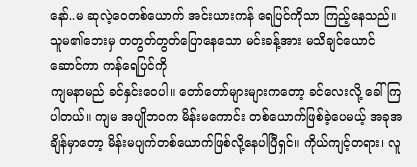နော်..မ ဆုလဲ့ဝေတစ်ယောက် အင်းယားကန် ရေပြင်ကိုသာ ကြည့်နေသည်။ သူမ၏ဘေးမှ တတွတ်တွတ်ပြောနေသော မင်းခန့်အား မသိချင်ယောင်ဆောင်ကာ ကန်ရေပြင်ကို
ကျမနာမည် ခင်နှင်းဝေပါ။ တော်တော်များများကတော့ ခင်လေးလို့ ခေါ်ကြပါတယ်။ ကျမ အပျိုဘဝက မိန်းမကောင်း တစ်ယောက်ဖြစ်ခဲ့ပေမယ့် အခုအချိန်မှာတော့ မိန်းမပျက်တစ်ယောက်ဖြစ်လို့နေပါပြီရှင်။ ကိုယ်ကျင့်တရား၊ လူ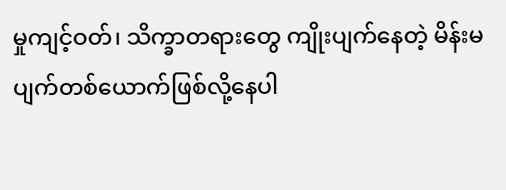မှုကျင့်ဝတ်၊ သိက္ခာတရားတွေ ကျိုးပျက်နေတဲ့ မိန်းမပျက်တစ်ယောက်ဖြစ်လို့နေပါ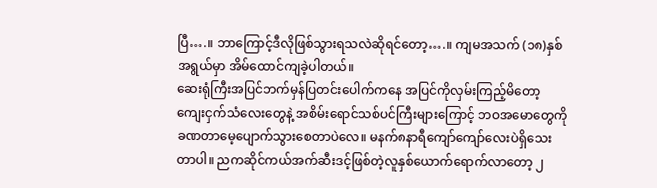ပြီ….။ ဘာကြောင့်ဒီလိုဖြစ်သွားရသလဲဆိုရင်တော့….။ ကျမအသက် (၁၈)နှစ်အရွယ်မှာ အိမ်ထောင်ကျခဲ့ပါတယ်။
ဆေးရုံကြီးအပြင်ဘက်မှန်ပြတင်းပေါက်ကနေ အပြင်ကိုလှမ်းကြည့်မိတော့ ကျေးငှက်သံလေးတွေနဲ့ အစိမ်းရောင်သစ်ပင်ကြီးများကြောင့် ဘဝအမောတွေကို ခဏတာမေ့ပျောက်သွားစေတာပဲလေ။ မနက်၈နာရီကျော်ကျော်လေးပဲရှိသေးတာပါ။ ညကဆိုင်ကယ်အက်ဆီးဒင့်ဖြစ်တဲ့လူနှစ်ယောက်ရောက်လာတော့ ၂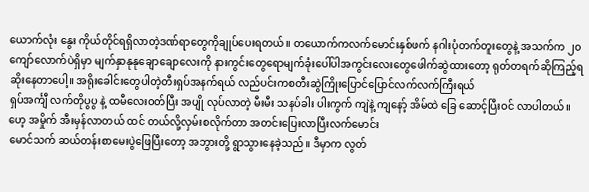ယောက်လုံး နွေး ကိုယ်တိုင်ရရှိလာတဲ့ဒဏ်ရာတွေကိုချုပ်ပေးရတယ်။ တယောက်ကလက်မောင်းနှစ်ဖက် နဂါးပုံတက်တူးတွေနဲ့ အသက်က ၂၀ကျော်လောက်ပဲရှိမှာ မျက်နှာနုနုချောချောလေးကို နားကွင်းတွေရောမျက်ခုံးပေါ်ပါအကွင်းလေးတွေဖေါက်ဆွဲထားတော့ ရုတ်တရက်ဆိုကြည့်ရဆိုးနေတာပေါ့။ အရိုးခေါင်းတွေပါတဲ့တီးရှပ်အနက်ရယ် လည်ပင်းကစတီးဆွဲကြိုးပြောင်ပြောင်လက်လက်ကြီးရယ်
ရှပ်အင်္ကျီ လက်တိုပွပွ နဲ့ ထမီလေးဝတ်ပြီး အပျို လုပ်လာတဲ့ မီးမီး သနပ်ခါး ပါးကွက် ကျဲနဲ့ ကျနော့် အိမ်ထဲ ခြေ ဆောင့်ပြီးဝင် လာပါတယ်။ဟေ့ အမှိုက် အီးမှန်လာတယ် ထင် တယ်လို့လှမ်းစလိုက်တာ အတင်းပြေးလာပြီးလက်မောင်း
မောင်သက် ဆယ်တန်းစာမေးပွဲဖြေပြီးတော့ အဘွားတို့ ရွာသွားနေခဲ့သည်။ ဒီမှာက လွတ်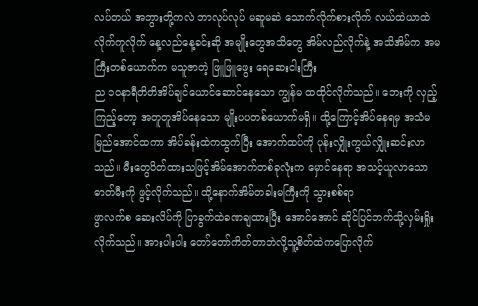လပ်တယ် အဘွားတို့ကလဲ ဘာလုပ်လုပ် မဆူမဆဲ သောက်လိုက်စားလိုက် လယ်ထဲယာထဲလိုက်ကူလိုက် နေ့လည်နေ့ခင်းဆို အမျိုးတွေအသိတွေ အိမ်လည်လိုက်နဲ့ အသိအိမ်က အမကြီးတစ်ယောက်က မသူဇာတဲ့ ဖြူဖြူဖွေး ရေဆေးငါးကြီး
ည ၁၀နာရီတိတိအိပ်ချင်ယောင်ဆောင်နေသော ကျွန်မ ထထိုင်လိုက်သည်။ ဘေးကို လှည့်ကြည့်တော့ အတူတူအိပ်နေသော မျိုးပပတစ်ယောက်မရှိ။ ထို့ကြောင့်အိပ်နေရမှ အသံမမြည်အောင်ထကာ အိပ်ခန်းထဲကထွက်ပြီး အောက်ထပ်ကို ပုန်းလျှိုးကွယ်လျှိုးဆင်းလာသည်။ မီးတွေပိတ်ထားသဖြင့်အိမ်အောက်တစ်ခုလုံးက မှောင်နေရာ အသင့်ယူလာသော ဓာတ်မီးကို ဖွင့်လိုက်သည်။ ထို့နောက်အိမ်တခါးမကြီးကို သွားစစ်ရာ
ဖွာလက်စ ဆေးလိပ်ကို ပြာခွက်ထဲခဏချထားပြီး အောင်အောင် ဆိုင်ပြင်ဘက်သို့လှမ်းရှိုးလိုက်သည်။ အားပါးပါး တော်တော်ကိတ်တာဘဲလို့သူ့စိတ်ထဲကပြောလိုက်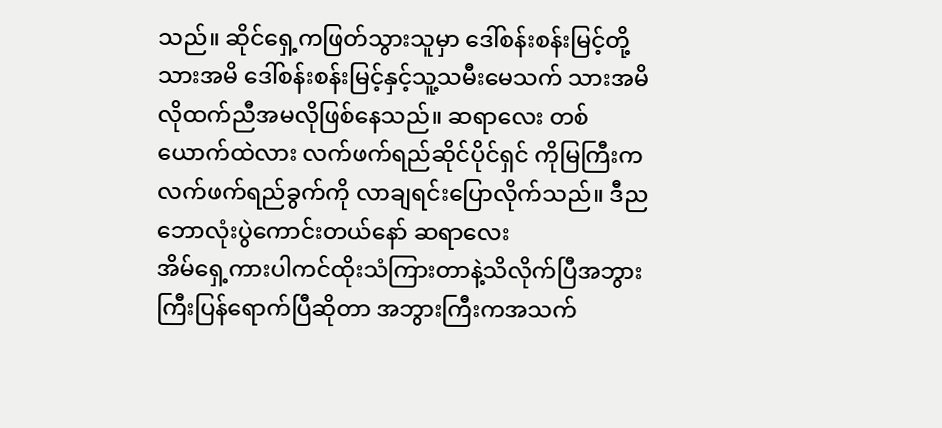သည်။ ဆိုင်ရှေ့ကဖြတ်သွားသူမှာ ဒေါ်စန်းစန်းမြင့်တို့သားအမိ ဒေါ်စန်းစန်းမြင့်နှင့်သူ့သမီးမေသက် သားအမိလိုထက်ညီအမလိုဖြစ်နေသည်။ ဆရာလေး တစ်ယောက်ထဲလား လက်ဖက်ရည်ဆိုင်ပိုင်ရှင် ကိုမြကြီးက လက်ဖက်ရည်ခွက်ကို လာချရင်းပြောလိုက်သည်။ ဒီည ဘောလုံးပွဲကောင်းတယ်နော် ဆရာလေး
အိမ်ရှေ့ကားပါကင်ထိုးသံကြားတာနဲ့သိလိုက်ပြီအဘွားကြီးပြန်ရောက်ပြီဆိုတာ အဘွားကြီးကအသက်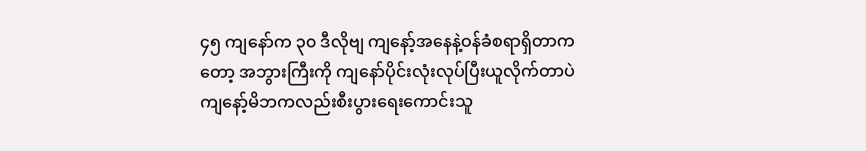၄၅ ကျနော်က ၃၀ ဒီလိုဗျ ကျနော့်အနေနဲ့ဝန်ခံစရာရှိတာကတော့ အဘွားကြီးကို ကျနော်ပိုင်းလုံးလုပ်ပြီးယူလိုက်တာပဲ ကျနော့်မိဘကလည်းစီးပွားရေးကောင်းသူ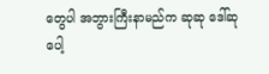တွေပါ အဘွားကြီးနာမည်က ဆုဆု ဒေါ်ဆုပေါ့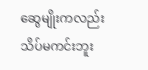ဆွေမျိုးကလည်းသိပ်မကင်းဘူး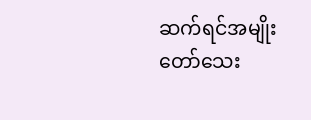ဆက်ရင်အမျိုးတော်သေး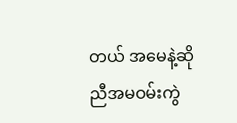တယ် အမေနဲ့ဆို ညီအမဝမ်းကွဲ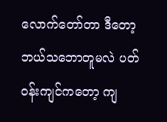လောက်တော်တာ ဒီတော့ ဘယ်သဘောတူမလဲ ပတ်ဝန်းကျင်ကတော့ ကျ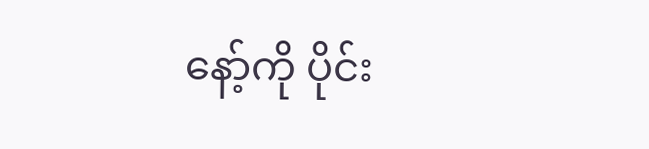နော့်ကို ပိုင်း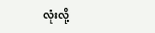လုံးလို့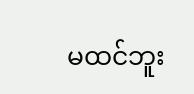မထင်ဘူး